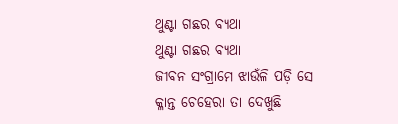ଥୁଣ୍ଟା ଗଛର ବ୍ୟଥା
ଥୁଣ୍ଟା ଗଛର ବ୍ୟଥା
ଜୀବନ ସଂଗ୍ରାମେ ଝାଉଁଳି ପଡ଼ି ସେ
କ୍ଳାନ୍ତ ଚେହେରା ତା ଦେଖୁଛି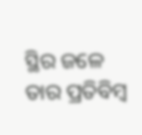ସ୍ଥିର ଜଳେ ତାର ପ୍ରତିବିମ୍ବ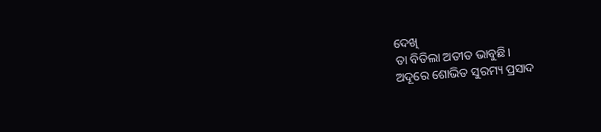ଦେଖି
ତା ବିତିଲା ଅତୀତ ଭାବୁଛି।
ଅଦୂରେ ଶୋଭିତ ସୁରମ୍ୟ ପ୍ରସାଦ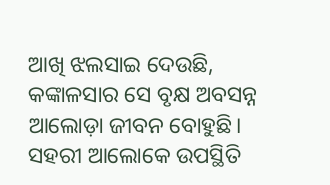ଆଖି ଝଲସାଇ ଦେଉଛି,
କଙ୍କାଳସାର ସେ ବୃକ୍ଷ ଅବସନ୍ନ
ଆଲୋଡ଼ା ଜୀବନ ବୋହୁଛି।
ସହରୀ ଆଲୋକେ ଉପସ୍ଥିତି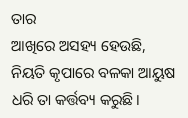ତାର
ଆଖିରେ ଅସହ୍ୟ ହେଉଛି,
ନିୟତି କୃପାରେ ବଳକା ଆୟୁଷ
ଧରି ତା କର୍ତ୍ତବ୍ୟ କରୁଛି।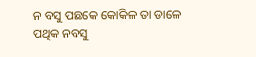ନ ବସୁ ପଛକେ କୋକିଳ ତା ଡାଳେ
ପଥିକ ନବସୁ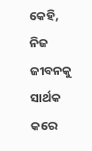କେହି,
ନିଜ ଜୀବନକୁ ସାର୍ଥକ କରେ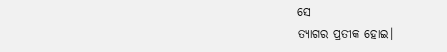ସେ
ତ୍ୟାଗର ପ୍ରତୀକ ହୋଇ।